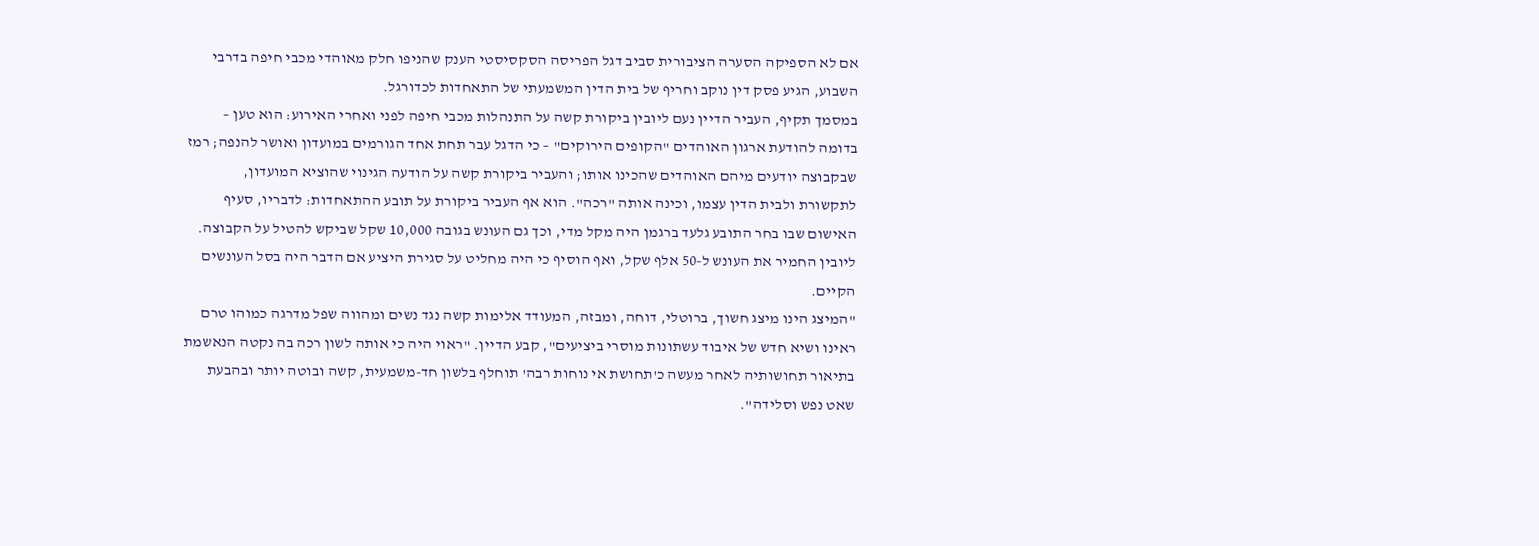אם לא הספיקה הסערה הציבורית סביב דגל הפריסה הסקסיסטי הענק שהניפו חלק מאוהדי מכבי חיפה בדרבי השבוע, הגיע פסק דין נוקב וחריף של בית הדין המשמעתי של התאחדות לכדורגל.
במסמך תקיף, העביר הדיין נעם ליובין ביקורת קשה על התנהלות מכבי חיפה לפני ואחרי האירוע: הוא טען – בדומה להודעת ארגון האוהדים "הקופים הירוקים" – כי הדגל עבר תחת אחד הגורמים במועדון ואושר להנפה; רמז שבקבוצה יודעים מיהם האוהדים שהכינו אותו; והעביר ביקורת קשה על הודעה הגינוי שהוציא המועדון, לתקשורת ולבית הדין עצמו, וכינה אותה "רכה". הוא אף העביר ביקורת על תובע ההתאחדות: לדבריו, סעיף האישום שבו בחר התובע גלעד ברגמן היה מקל מדי, וכך גם העונש בגובה 10,000 שקל שביקש להטיל על הקבוצה. ליובין החמיר את העונש ל-50 אלף שקל, ואף הוסיף כי היה מחליט על סגירת היציע אם הדבר היה בסל העונשים הקיים.
"המיצג הינו מיצג חשוך, ברוטלי, דוחה, ומבזה, המעודד אלימות קשה נגד נשים ומהווה שפל מדרגה כמוהו טרם ראינו ושיא חדש של איבוד עשתונות מוסרי ביציעים", קבע הדיין. "ראוי היה כי אותה לשון רכה בה נקטה הנאשמת בתיאור תחושותיה לאחר מעשה כ'תחושת אי נוחות רבה' תוחלף בלשון חד-משמעית, קשה ובוטה יותר ובהבעת שאט נפש וסלידה".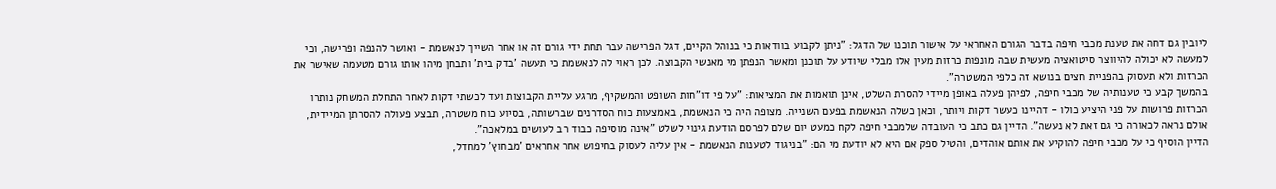ליובין גם דחה את טענת מכבי חיפה בדבר הגורם האחראי על אישור תוכנו של הדגל: "ניתן לקבוע בוודאות כי בנוהל הקיים, דגל הפרישה עבר תחת ידי גורם זה או אחר השייך לנאשמת - ואושר להנפה ופרישה, וכי למעשה לא יכולה להיווצר סיטואציה מעשית שבה מונפות כרזות מעין אלו מבלי שיודע על תוכנן ומאשר הנפתן מי מאנשי הקבוצה. לכן ראוי לה לנאשמת כי תעשה 'בדק בית' ותבחן מיהו אותו גורם מטעמה שאישר את הכרזות ולא תעסוק בהפניית חצים בנושא זה כלפי המשטרה".
בהמשך קבע כי טענותיה של מכבי חיפה, לפיהן פעלה באופן מיידי להסרת השלט, אינן תואמות את המציאות: "על פי דו"חות השופט והמשקיף, מרגע עליית הקבוצות ועד לכשתי דקות לאחר התחלת המשחק נותרו הכרזות פרושות על פני היציע כולו - דהיינו כעשר דקות ויותר, וכאן כשלה הנאשמת בפעם השנייה. מצופה היה כי הנאשמת, באמצעות כוח הסדרנים שברשותה, בסיוע כוח משטרה, תבצע פעולה להסרתן המיידית, אולם נראה לכאורה כי גם זאת לא נעשה". הדיין גם כתב כי העובדה שלמכבי חיפה לקח כמעט יום שלם לפרסם הודעת גינוי לשלט "אינה מוסיפה כבוד רב לעושים במלאכה".
הדיין הוסיף כי על מכבי חיפה להוקיע את אותם אוהדים, והטיל ספק אם היא לא יודעת מי הם: "בניגוד לטענות הנאשמת - אין עליה לעסוק בחיפוש אחר אחראים 'מבחוץ' למחדל,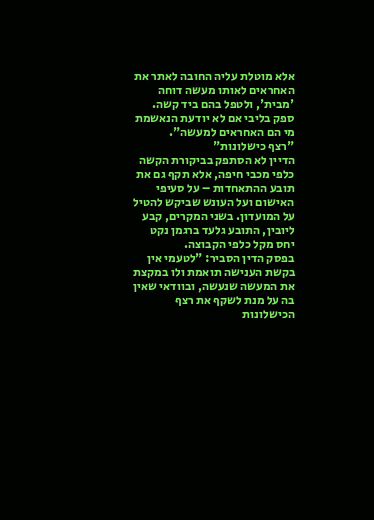אלא מוטלת עליה החובה לאתר את האחראים לאותו מעשה דוחה 'מבית', ולטפל בהם ביד קשה. ספק בליבי אם לא יודעת הנאשמת מי הם האחראים למעשה".
"רצף כישלונות"
הדיין לא הסתפק בביקורת הקשה כלפי מכבי חיפה, אלא תקף גם את תובע ההתאחדות – על סעיפי האישום ועל העונש שביקש להטיל על המועדון. בשני המקרים, קבע ליובין, התובע גלעד ברגמן נקט יחס מקל כלפי הקבוצה.
בפסק הדין הסביר: "לטעמי אין בקשת הענישה תואמת ולו במקצת את המעשה שנעשה, ובוודאי שאין בה על מנת לשקף את רצף הכישלונות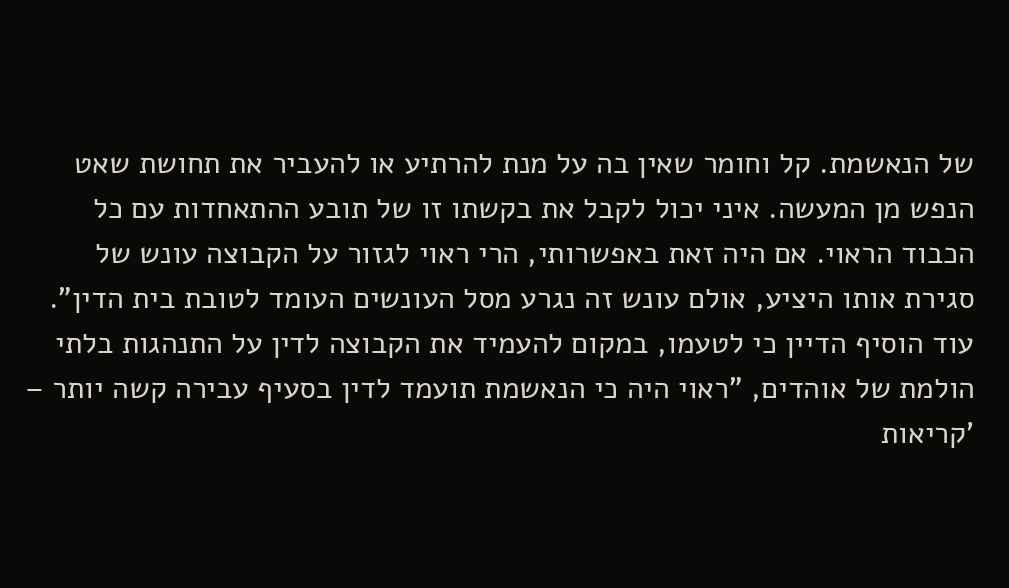של הנאשמת. קל וחומר שאין בה על מנת להרתיע או להעביר את תחושת שאט הנפש מן המעשה. איני יכול לקבל את בקשתו זו של תובע ההתאחדות עם כל הכבוד הראוי. אם היה זאת באפשרותי, הרי ראוי לגזור על הקבוצה עונש של סגירת אותו היציע, אולם עונש זה נגרע מסל העונשים העומד לטובת בית הדין". עוד הוסיף הדיין כי לטעמו, במקום להעמיד את הקבוצה לדין על התנהגות בלתי הולמת של אוהדים, "ראוי היה כי הנאשמת תועמד לדין בסעיף עבירה קשה יותר – 'קריאות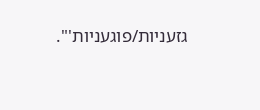גזעניות/פוגעניות'".